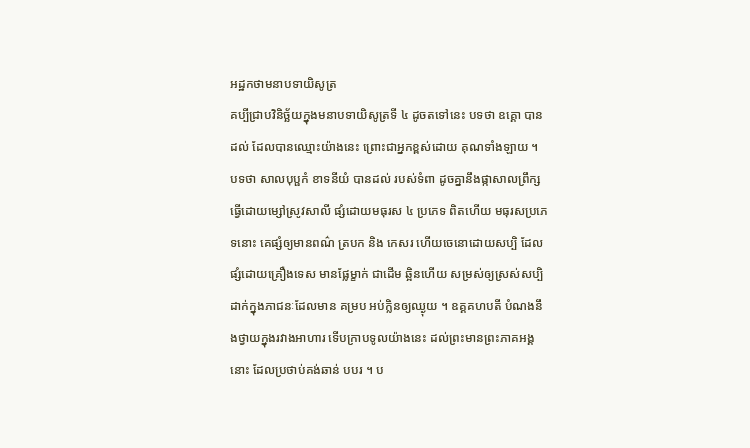អដ្ឋកថាមនាបទាយិសូត្រ
គប្បីជ្រាបវិនិច្ឆ័យក្នុងមនាបទាយិសូត្រទី ៤ ដូចតទៅនេះ បទថា ឧគ្គោ បានដល់ ដែលបានឈ្មោះយ៉ាងនេះ ព្រោះជាអ្នកខ្ពស់ដោយ គុណទាំងឡាយ ។ បទថា សាលបុប្ផកំ ខាទនីយំ បានដល់ របស់ទំពា ដូចគ្នានឹងផ្កាសាលព្រឹក្ស ធ្វើដោយម្សៅស្រូវសាលី ផ្សំដោយមធុរស ៤ ប្រភេទ ពិតហើយ មធុរសប្រភេទនោះ គេផ្សំឲ្យមានពណ៌ ត្របក និង កេសរ ហើយចេនោដោយសប្បិ ដែលផ្សំដោយគ្រឿងទេស មានផ្លែម្ខាក់ ជាដើម ឆ្អិនហើយ សម្រស់ឲ្យស្រស់សប្បិ ដាក់ក្នុងភាជនៈដែលមាន គម្រប អប់ក្លិនឲ្យឈ្ងុយ ។ ឧគ្គគហបតី បំណងនឹងថ្វាយក្នុងរវាងអាហារ ទើបក្រាបទូលយ៉ាងនេះ ដល់ព្រះមានព្រះភាគអង្គនោះ ដែលប្រថាប់គង់ឆាន់ បបរ ។ ប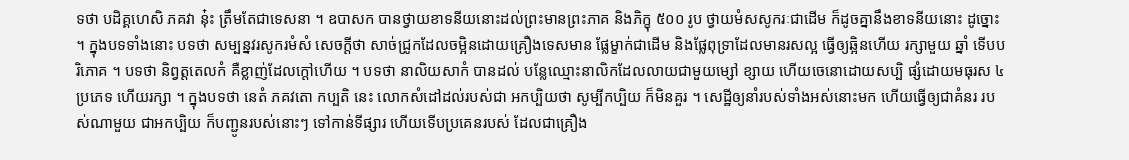ទថា បដិគ្គហេសិ ភគវា នុ៎ះ ត្រឹមតែជាទេសនា ។ ឧបាសក បានថ្វាយខាទនីយនោះដល់ព្រះមានព្រះភាគ និងភិក្ខុ ៥០០ រូប ថ្វាយមំសសូករៈជាដើម ក៏ដូចគ្នានឹងខាទនីយនោះ ដូច្នោះ ។ ក្នុងបទទាំងនោះ បទថា សម្បន្នវរសូករមំសំ សេចក្តីថា សាច់ជ្រូកដែលចម្អិនដោយគ្រឿងទេសមាន ផ្លែម្ខាក់ជាដើម និងផ្លែពុទ្រាដែលមានរសល្អ ធ្វើឲ្យឆ្អិនហើយ រក្សាមួយ ឆ្នាំ ទើបបរិភោគ ។ បទថា និព្វត្តតេលកំ គឺខ្លាញ់ដែលក្តៅហើយ ។ បទថា នាលិយសាកំ បានដល់ បន្លែឈ្មោះនាលិកដែលលាយជាមួយម្សៅ ខ្សាយ ហើយចេនោដោយសប្បិ ផ្សំដោយមធុរស ៤ ប្រភេទ ហើយរក្សា ។ ក្នុងបទថា នេតំ ភគវតោ កប្បតិ នេះ លោកសំដៅដល់របស់ជា អកប្បិយថា សូម្បីកប្បិយ ក៏មិនគួរ ។ សេដ្ឋីឲ្យនាំរបស់ទាំងអស់នោះមក ហើយធ្វើឲ្យជាគំនរ របស់ណាមួយ ជាអកប្បិយ ក៏បញ្ជូនរបស់នោះៗ ទៅកាន់ទីផ្សារ ហើយទើបប្រគេនរបស់ ដែលជាគ្រឿង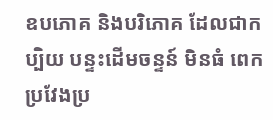ឧបភោគ និងបរិភោគ ដែលជាកប្បិយ បន្ទះដើមចន្ទន៍ មិនធំ ពេក ប្រវែងប្រ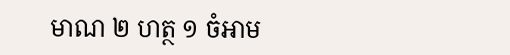មាណ ២ ហត្ថ ១ ចំអាម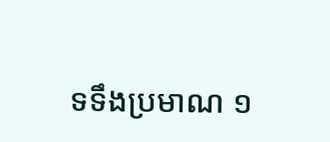ទទឹងប្រមាណ ១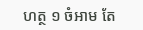ហត្ថ ១ ចំអាម តែ